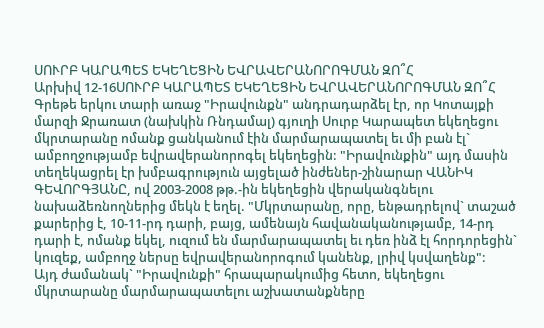ՍՈՒՐԲ ԿԱՐԱՊԵՏ ԵԿԵՂԵՑԻՆ ԵՎՐԱՎԵՐԱՆՈՐՈԳՄԱՆ ԶՈ՞Հ
Արխիվ 12-16ՍՈՒՐԲ ԿԱՐԱՊԵՏ ԵԿԵՂԵՑԻՆ ԵՎՐԱՎԵՐԱՆՈՐՈԳՄԱՆ ԶՈ՞Հ
Գրեթե երկու տարի առաջ "Իրավունքն" անդրադարձել էր, որ Կոտայքի մարզի Ջրառատ (նախկին Ռնդամալ) գյուղի Սուրբ Կարապետ եկեղեցու մկրտարանը ոմանք ցանկանում էին մարմարապատել եւ մի բան էլ` ամբողջությամբ եվրավերանորոգել եկեղեցին: "Իրավունքին" այդ մասին տեղեկացրել էր խմբագրություն այցելած ինժեներ-շինարար ՎԱՆԻԿ ԳԵՎՈՐԳՅԱՆԸ, ով 2003-2008 թթ.-ին եկեղեցին վերականգնելու նախաձեռնողներից մեկն է եղել. "Մկրտարանը, որը, ենթադրելով` տաշած քարերից է, 10-11-րդ դարի, բայց, ամենայն հավանականությամբ, 14-րդ դարի է, ոմանք եկել, ուզում են մարմարապատել եւ դեռ ինձ էլ հորդորեցին` կուզեք, ամբողջ ներսը եվրավերանորոգում կանենք, լրիվ կսվաղենք":
Այդ ժամանակ` "Իրավունքի" հրապարակումից հետո, եկեղեցու մկրտարանը մարմարապատելու աշխատանքները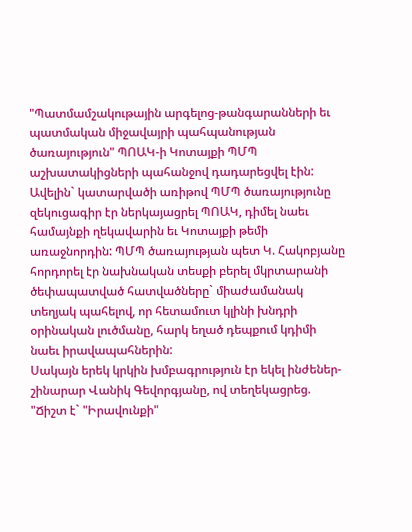"Պատմամշակութային արգելոց-թանգարանների եւ պատմական միջավայրի պահպանության ծառայություն" ՊՈԱԿ-ի Կոտայքի ՊՄՊ աշխատակիցների պահանջով դադարեցվել էին: Ավելին` կատարվածի առիթով ՊՄՊ ծառայությունը զեկուցագիր էր ներկայացրել ՊՈԱԿ, դիմել նաեւ համայնքի ղեկավարին եւ Կոտայքի թեմի առաջնորդին: ՊՄՊ ծառայության պետ Կ. Հակոբյանը հորդորել էր նախնական տեսքի բերել մկրտարանի ծեփապատված հատվածները` միաժամանակ տեղյակ պահելով, որ հետամուտ կլինի խնդրի օրինական լուծմանը, հարկ եղած դեպքում կդիմի նաեւ իրավապահներին:
Սակայն երեկ կրկին խմբագրություն էր եկել ինժեներ-շինարար Վանիկ Գեվորգյանը, ով տեղեկացրեց. "Ճիշտ է` "Իրավունքի"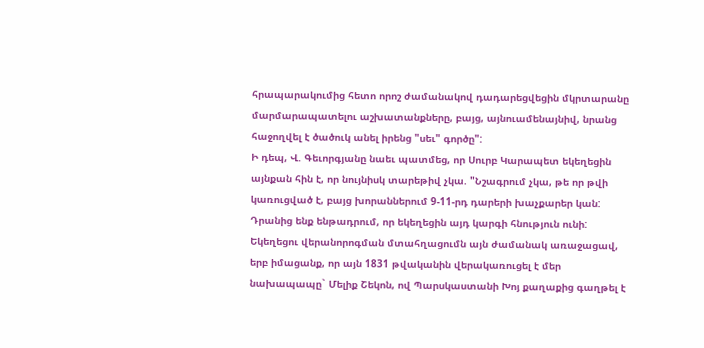հրապարակումից հետո որոշ ժամանակով դադարեցվեցին մկրտարանը մարմարապատելու աշխատանքները, բայց, այնուամենայնիվ, նրանց հաջողվել է ծածուկ անել իրենց "սեւ" գործը":
Ի դեպ, Վ. Գեւորգյանը նաեւ պատմեց, որ Սուրբ Կարապետ եկեղեցին այնքան հին է, որ նույնիսկ տարեթիվ չկա. "Նշագրում չկա, թե որ թվի կառուցված է, բայց խորաններում 9-11-րդ դարերի խաչքարեր կան: Դրանից ենք ենթադրում, որ եկեղեցին այդ կարգի հնություն ունի: Եկեղեցու վերանորոգման մտահղացումն այն ժամանակ առաջացավ, երբ իմացանք, որ այն 1831 թվականին վերակառուցել է մեր նախապապը` Մելիք Շեկոն, ով Պարսկաստանի Խոյ քաղաքից գաղթել է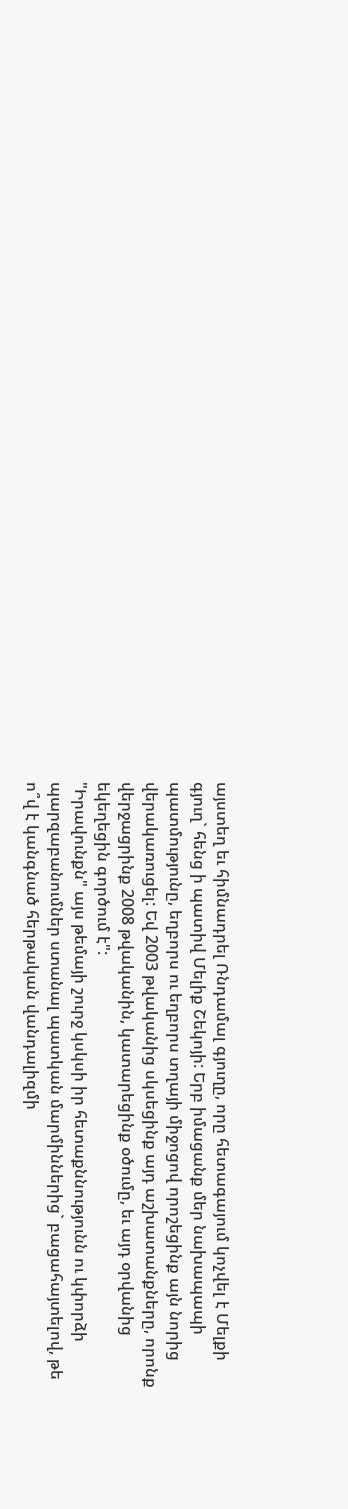այստեղ եւ հիմնադրել Ռնդամալ գյուղը, որը հետագայում կոչվել է Մելքի գյուղ` հենց ի պատիվ Մելիք Շեկոյի: Երբ իմացանք մեր նախապապի պատմությունը, եղբորս ու եղբորս տղայի միջոցով որոշեցինք այն նորից վերակառուցել: Եվ 2003 թվականից սկսեցինք այդ աշխատանքները, որոնք վերջացրինք 2008 թվականին, կատարեցինք օծումը, եւ այդ օրվանից եկեղեցին գործում է":
"Իրավունքն" այս թեմայի շուրջ կսկսի իր հետաքննությունն ու կփորձի պարզաբանումներ ստանալ պատկան մարմիններից` բացահայտելով, թե ո՞վ է կանգնած հերթական վանդալիզմի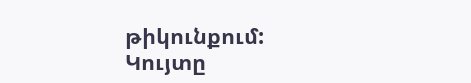թիկունքում:
Կույտը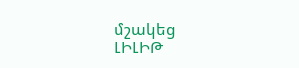մշակեց
ԼԻԼԻԹ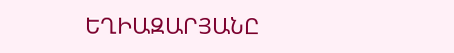ԵՂԻԱԶԱՐՅԱՆԸ